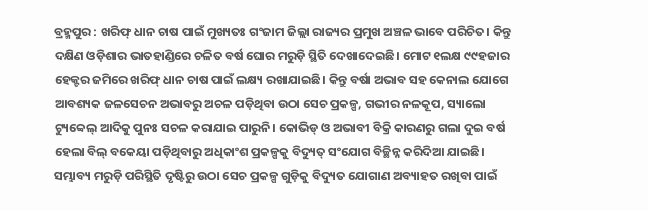ବ୍ରହ୍ମପୁର : ଖରିଫ୍ ଧାନ ଚାଷ ପାଇଁ ମୁଖ୍ୟତଃ ଗଂଜାମ ଜିଲ୍ଲା ରାଜ୍ୟର ପ୍ରମୁଖ ଅଞ୍ଚଳ ଭାବେ ପରିଚିତ। କିନ୍ତୁ ଦକ୍ଷିଣ ଓଡ଼ିଶାର ଭାତହାଣ୍ଡିରେ ଚଳିତ ବର୍ଷ ଘୋର ମରୁଡ଼ି ସ୍ଥିତି ଦେଖାଦେଇଛି। ମୋଟ ୧ଲକ୍ଷ ୯୯ହଜାର ହେକ୍ଟର ଜମିରେ ଖରିଫ୍ ଧାନ ଚାଷ ପାଇଁ ଲକ୍ଷ୍ୟ ରଖାଯାଇଛି। କିନ୍ତୁ ବର୍ଷା ଅଭାବ ସହ କେନାଲ ଯୋଗେ ଆବଶ୍ୟକ ଜଳସେଚନ ଅଭାବରୁ ଅଚଳ ପଡ଼ିଥିବା ଉଠା ସେଚ ପ୍ରକଳ୍ପ, ଗଭୀର ନଳକୂପ, ସ୍ୟାଲୋ ଟ୍ୟୁବ୍ୱେଲ୍ ଆଦିକୁ ପୁନଃ ସଚଳ କରାଯାଇ ପାରୁନି। କୋଭିଡ୍ ଓ ଅଭାବୀ ବିକ୍ରି କାରଣରୁ ଗଲା ଦୁଇ ବର୍ଷ ହେଲା ବିଲ୍ ବକେୟା ପଡ଼ିଥିବାରୁ ଅଧିକାଂଶ ପ୍ରକଳ୍ପକୁ ବିଦ୍ୟୁତ୍ ସଂଯୋଗ ବିଚ୍ଛିନ୍ନ କରିଦିଆ ଯାଇଛି। ସମ୍ଭାବ୍ୟ ମରୁଡ଼ି ପରିସ୍ଥିତି ଦୃଷ୍ଟିରୁ ଉଠା ସେଚ ପ୍ରକଳ୍ପ ଗୁଡ଼ିକୁ ବିଦ୍ୟୁତ ଯୋଗାଣ ଅବ୍ୟାହତ ରଖିବା ପାଇଁ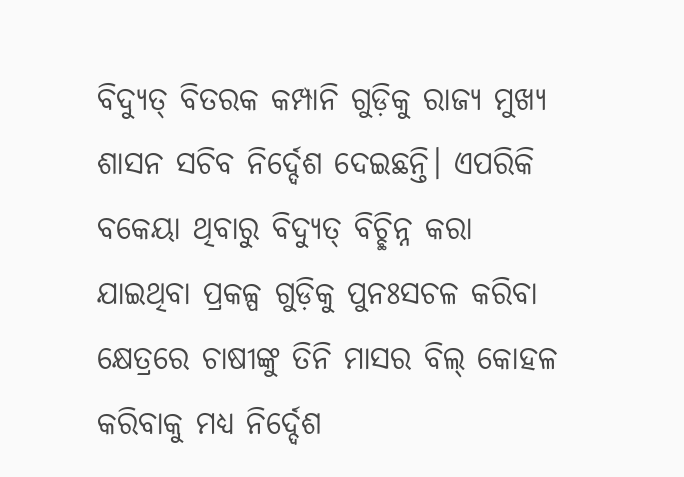ବିଦ୍ୟୁତ୍ ବିତରକ କମ୍ପାନି ଗୁଡ଼ିକୁ ରାଜ୍ୟ ମୁଖ୍ୟ ଶାସନ ସଚିବ ନିର୍ଦ୍ଦେଶ ଦେଇଛନ୍ତି। ଏପରିକି ବକେୟା ଥିବାରୁ ବିଦ୍ୟୁତ୍ ବିଚ୍ଛିନ୍ନ କରା ଯାଇଥିବା ପ୍ରକଳ୍ପ ଗୁଡ଼ିକୁ ପୁନଃସଚଳ କରିବା କ୍ଷେତ୍ରରେ ଚାଷୀଙ୍କୁ ତିନି ମାସର ବିଲ୍ କୋହଳ କରିବାକୁ ମଧ୍ୟ ନିର୍ଦ୍ଦେଶ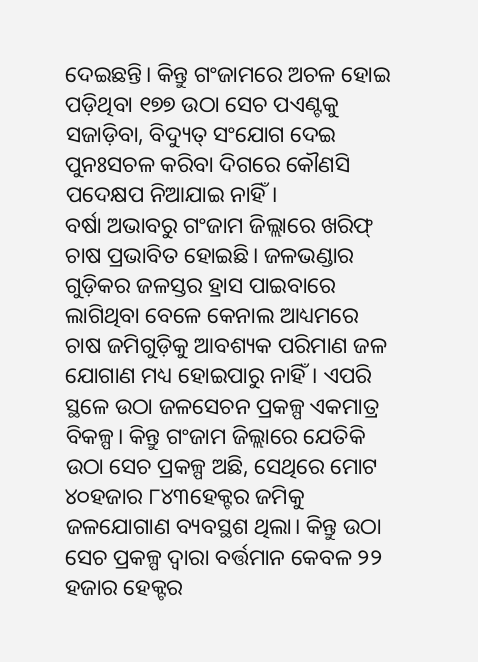ଦେଇଛନ୍ତି। କିନ୍ତୁ ଗଂଜାମରେ ଅଚଳ ହୋଇ ପଡ଼ିଥିବା ୧୭୭ ଉଠା ସେଚ ପଏଣ୍ଟକୁ ସଜାଡ଼ିବା, ବିଦ୍ୟୁତ୍ ସଂଯୋଗ ଦେଇ ପୁନଃସଚଳ କରିବା ଦିଗରେ କୌଣସି ପଦେକ୍ଷପ ନିଆଯାଇ ନାହିଁ।
ବର୍ଷା ଅଭାବରୁ ଗଂଜାମ ଜିଲ୍ଲାରେ ଖରିଫ୍ ଚାଷ ପ୍ରଭାବିତ ହୋଇଛି। ଜଳଭଣ୍ଡାର ଗୁଡ଼ିକର ଜଳସ୍ତର ହ୍ରାସ ପାଇବାରେ ଲାଗିଥିବା ବେଳେ କେନାଲ ଆଧ୍ୟମରେ ଚାଷ ଜମିଗୁଡ଼ିକୁ ଆବଶ୍ୟକ ପରିମାଣ ଜଳ ଯୋଗାଣ ମଧ୍ୟ ହୋଇପାରୁ ନାହିଁ। ଏପରି ସ୍ଥଳେ ଉଠା ଜଳସେଚନ ପ୍ରକଳ୍ପ ଏକମାତ୍ର ବିକଳ୍ପ। କିନ୍ତୁ ଗଂଜାମ ଜିଲ୍ଲାରେ ଯେତିକି ଉଠା ସେଚ ପ୍ରକଳ୍ପ ଅଛି, ସେଥିରେ ମୋଟ ୪୦ହଜାର ୮୪୩ହେକ୍ଟର ଜମିକୁ ଜଳଯୋଗାଣ ବ୍ୟବସ୍ଥଶ ଥିଲା। କିନ୍ତୁ ଉଠା ସେଚ ପ୍ରକଳ୍ପ ଦ୍ବାରା ବର୍ତ୍ତମାନ କେବଳ ୨୨ ହଜାର ହେକ୍ଟର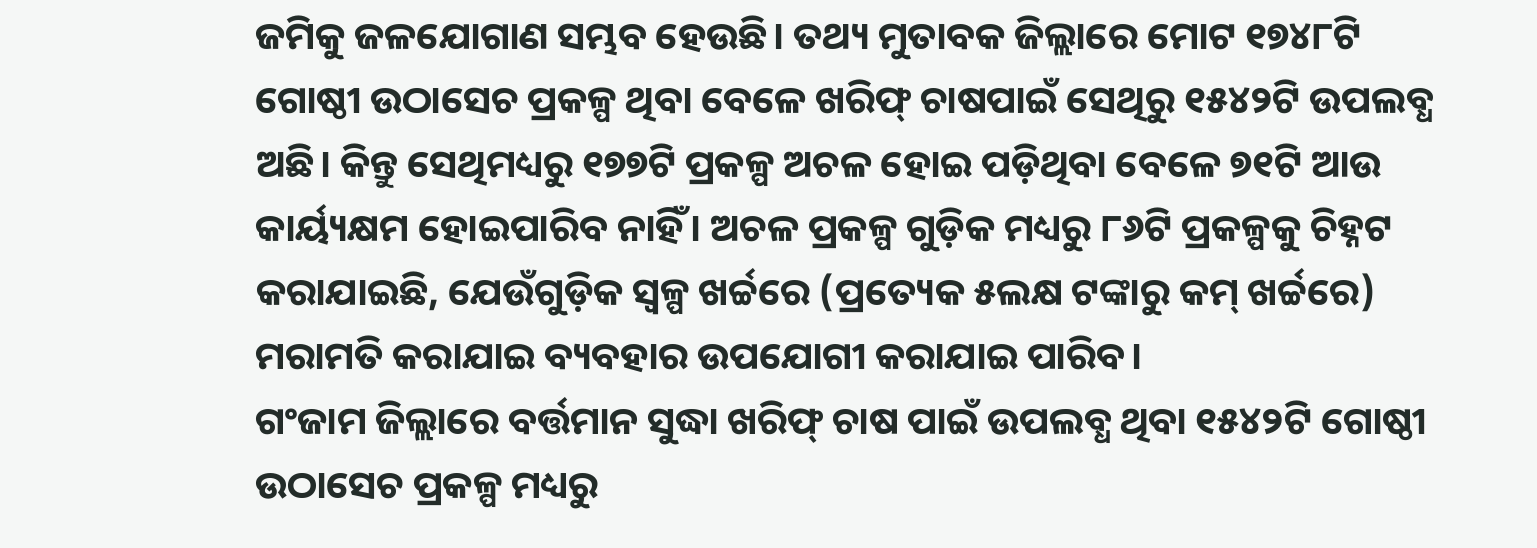ଜମିକୁ ଜଳଯୋଗାଣ ସମ୍ଭବ ହେଉଛି। ତଥ୍ୟ ମୁତାବକ ଜିଲ୍ଲାରେ ମୋଟ ୧୭୪୮ଟି ଗୋଷ୍ଠୀ ଉଠାସେଚ ପ୍ରକଳ୍ପ ଥିବା ବେଳେ ଖରିଫ୍ ଚାଷପାଇଁ ସେଥିରୁ ୧୫୪୨ଟି ଉପଲବ୍ଧ ଅଛି। କିନ୍ତୁ ସେଥିମଧ୍ୟରୁ ୧୭୭ଟି ପ୍ରକଳ୍ପ ଅଚଳ ହୋଇ ପଡ଼ିଥିବା ବେଳେ ୭୧ଟି ଆଉ କାର୍ୟ୍ୟକ୍ଷମ ହୋଇପାରିବ ନାହିଁ। ଅଚଳ ପ୍ରକଳ୍ପ ଗୁଡ଼ିକ ମଧ୍ୟରୁ ୮୬ଟି ପ୍ରକଳ୍ପକୁ ଚିହ୍ନଟ କରାଯାଇଛି, ଯେଉଁଗୁଡ଼ିକ ସ୍ବଳ୍ପ ଖର୍ଚ୍ଚରେ (ପ୍ରତ୍ୟେକ ୫ଲକ୍ଷ ଟଙ୍କାରୁ କମ୍ ଖର୍ଚ୍ଚରେ) ମରାମତି କରାଯାଇ ବ୍ୟବହାର ଉପଯୋଗୀ କରାଯାଇ ପାରିବ।
ଗଂଜାମ ଜିଲ୍ଲାରେ ବର୍ତ୍ତମାନ ସୁଦ୍ଧା ଖରିଫ୍ ଚାଷ ପାଇଁ ଉପଲବ୍ଧ ଥିବା ୧୫୪୨ଟି ଗୋଷ୍ଠୀ ଉଠାସେଚ ପ୍ରକଳ୍ପ ମଧ୍ୟରୁ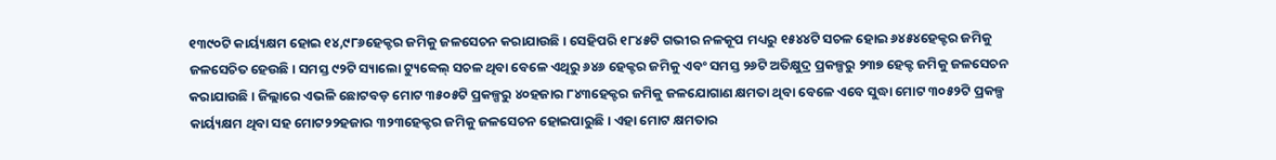୧୩୯୦ଟି କାର୍ୟ୍ୟକ୍ଷମ ହୋଇ ୧୪,୯୮୬ହେକ୍ଟର ଜମିକୁ ଜଳସେଚନ କରାଯାଉଛି। ସେହିପରି ୧୮୪୫ଟି ଗଭୀର ନଳକୂପ ମଧ୍ୟରୁ ୧୫୪୪ଟି ସଚଳ ହୋଇ ୬୪୫୪ହେକ୍ଟର ଜମିକୁ ଜଳସେଚିତ ହେଉଛି। ସମସ୍ତ ୯୨ଟି ସ୍ୟାଲୋ ଟ୍ୟୁବ୍ୱେଲ୍ ସଚଳ ଥିବା ବେଳେ ଏଥିରୁ ୬୪୬ ହେକ୍ଟର ଜମିକୁ ଏବଂ ସମସ୍ତ ୨୬ଟି ଅତିକ୍ଷୁଦ୍ର ପ୍ରକଳ୍ପରୁ ୨୩୭ ହେକ୍ଟ ଜମିକୁ ଜଳସେଚନ କରାଯାଉଛି। ଜିଲ୍ଲାରେ ଏଭଳି ଛୋଟବଡ଼ ମୋଟ ୩୫୦୫ଟି ପ୍ରକଳ୍ପରୁ ୪୦ହଜାର ୮୪୩ହେକ୍ଟର ଜମିକୁ ଜଳଯୋଗାଣ କ୍ଷମତା ଥିବା ବେଳେ ଏବେ ସୁଦ୍ଧା ମୋଟ ୩୦୫୨ଟି ପ୍ରକଳ୍ପ କାର୍ୟ୍ୟକ୍ଷମ ଥିବା ସହ ମୋଟ୨୨ହଜାର ୩୨୩ହେକ୍ଟର ଜମିକୁ ଜଳସେଚନ ହୋଇପାରୁଛି। ଏହା ମୋଟ କ୍ଷମତାର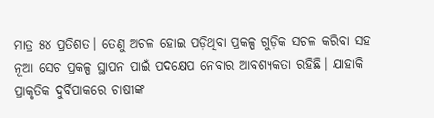ମାତ୍ର ୫୪ ପ୍ରତିଶତ। ତେଣୁ ଅଚଳ ହୋଇ ପଡ଼ିଥିବା ପ୍ରକଳ୍ପ ଗୁଡ଼ିକ ସଚଳ କରିବା ସହ ନୂଆ ସେଚ ପ୍ରକଳ୍ପ ସ୍ଥାପନ ପାଇଁ ପଦକ୍ଷେପ ନେବାର ଆବଶ୍ୟକତା ରହିଛି। ଯାହାକି ପ୍ରାକୃତିକ ଦୁର୍ବିପାକରେ ଚାଷୀଙ୍କ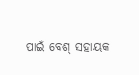ପାଇଁ ବେଶ୍ ସହାୟକ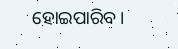ହୋଇପାରିବ।